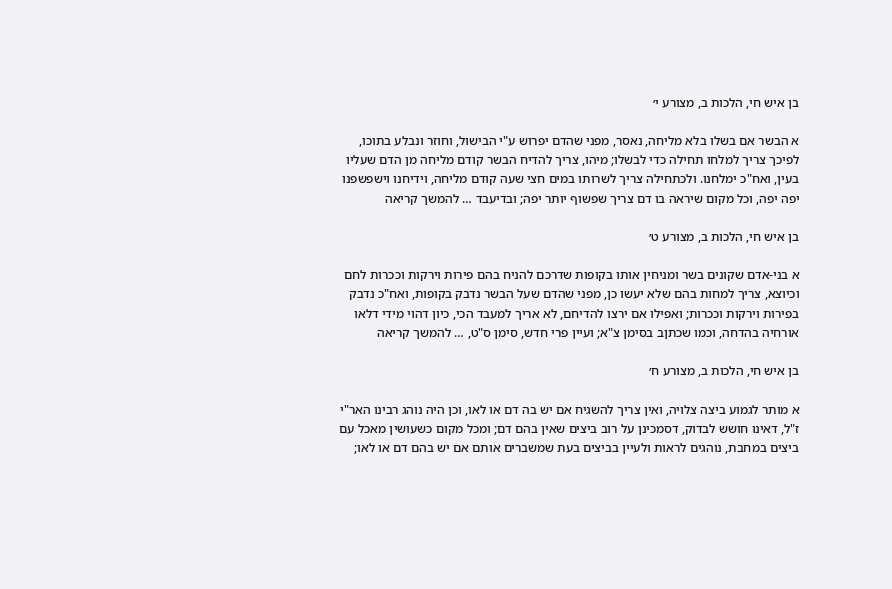בן איש חי, הלכות ב, מצורע י׳

א הבשר אם בשלו בלא מליחה, נאסר, מפני שהדם יפרוש ע"י הבישול, וחוזר ונבלע בתוכו, לפיכך צריך למלחו תחילה כדי לבשלו; מיהו, צריך להדיח הבשר קודם מליחה מן הדם שעליו בעין, ואח"כ ימלחנו. ולכתחילה צריך לשרותו במים חצי שעה קודם מליחה, וידיחנו וישפשפנו יפה יפה, וכל מקום שיראה בו דם צריך שפשוף יותר יפה; ובדיעבד … להמשך קריאה

בן איש חי, הלכות ב, מצורע ט׳

א בני-אדם שקונים בשר ומניחין אותו בקופות שדרכם להניח בהם פירות וירקות וככרות לחם וכיוצא, צריך למחות בהם שלא יעשו כן, מפני שהדם שעל הבשר נדבק בקופות, ואח"כ נדבק בפירות וירקות וככרות; ואפילו אם ירצו להדיחם, לא אריך למעבד הכי, כיון דהוי מידי דלאו אורחיה בהדחה, וכמו שכתןב בסימן צ"א; ועיין פרי חדש, סימן ס"ט, … להמשך קריאה

בן איש חי, הלכות ב, מצורע ח׳

א מותר לגמוע ביצה צלויה, ואין צריך להשגיח אם יש בה דם או לאו, וכן היה נוהג רבינו האר"י ז"ל, דאינו חושש לבדוק, דסמכינן על רוב ביצים שאין בהם דם; ומכל מקום כשעושין מאכל עם ביצים במחבת, נוהגים לראות ולעיין בביצים בעת שמשברים אותם אם יש בהם דם או לאו;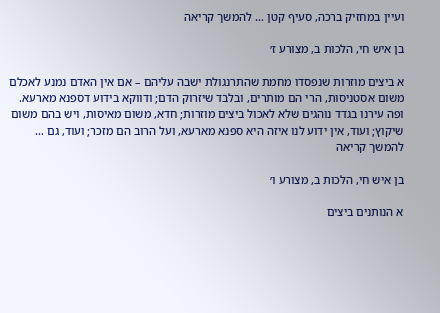ועיין במחזיק ברכה, סעיף קטן … להמשך קריאה

בן איש חי, הלכות ב, מצורע ז׳

א ביצים מוזרות שנפסדו מחמת שהתרנגולת ישבה עליהם – אם אין האדם נמנע לאכלם משום אסטניסות, הרי הם מותרים, ובלבד שיזרוק הדם; ודווקא בידוע דספנא מארעא. ופה עירנו בגדד נוהגים שלא לאכול ביצים מוזרות; חדא, משום מאיסות, ויש בהם משום שיקוץ; ועוד, אין ידוע לנו איזה היא ספנא מארעא, ועל הרוב הם מזכר; ועוד, גם … להמשך קריאה

בן איש חי, הלכות ב, מצורע ו׳

א הנותנים ביצים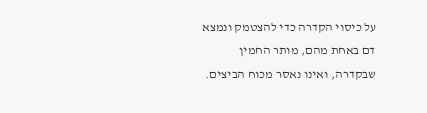על כיסוי הקדרה כדי להצטמק ונמצא דם באחת מהם, מותר החמין שבקדרה, ואינו נאסר מכוח הביצים.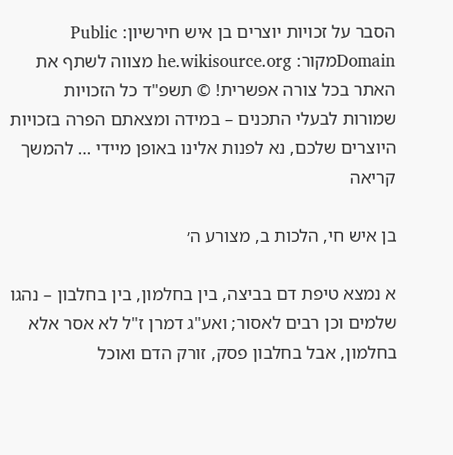הסבר על זכויות יוצרים בן איש חירשיון: Public Domainמקור: he.wikisource.org מצווה לשתף את האתר בכל צורה אפשרית! © תשפ"ד כל הזכויות שמורות לבעלי התכנים – במידה ומצאתם הפרה בזכויות היוצרים שלכם, נא לפנות אלינו באופן מיידי … להמשך קריאה

בן איש חי, הלכות ב, מצורע ה׳

א נמצא טיפת דם בביצה, בין בחלמון, בין בחלבון – נהגו שלמים וכן רבים לאסור; ואע"ג דמרן ז"ל לא אסר אלא בחלמון, אבל בחלבון פסק, זורק הדם ואוכל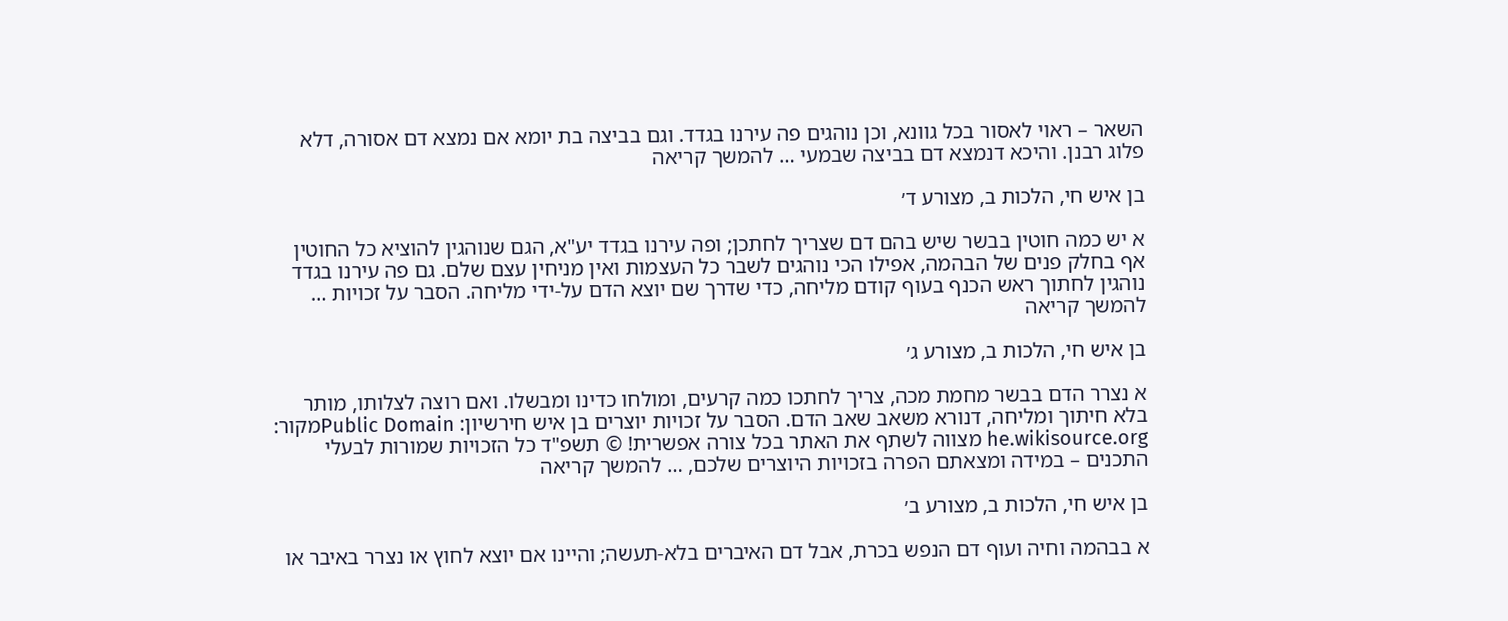השאר – ראוי לאסור בכל גוונא, וכן נוהגים פה עירנו בגדד. וגם בביצה בת יומא אם נמצא דם אסורה, דלא פלוג רבנן. והיכא דנמצא דם בביצה שבמעי … להמשך קריאה

בן איש חי, הלכות ב, מצורע ד׳

א יש כמה חוטין בבשר שיש בהם דם שצריך לחתכן; ופה עירנו בגדד יע"א, הגם שנוהגין להוציא כל החוטין אף בחלק פנים של הבהמה, אפילו הכי נוהגים לשבר כל העצמות ואין מניחין עצם שלם. גם פה עירנו בגדד נוהגין לחתוך ראש הכנף בעוף קודם מליחה, כדי שדרך שם יוצא הדם על-ידי מליחה. הסבר על זכויות … להמשך קריאה

בן איש חי, הלכות ב, מצורע ג׳

א נצרר הדם בבשר מחמת מכה, צריך לחתכו כמה קרעים, ומולחו כדינו ומבשלו. ואם רוצה לצלותו, מותר בלא חיתוך ומליחה, דנורא משאב שאב הדם. הסבר על זכויות יוצרים בן איש חירשיון: Public Domainמקור: he.wikisource.org מצווה לשתף את האתר בכל צורה אפשרית! © תשפ"ד כל הזכויות שמורות לבעלי התכנים – במידה ומצאתם הפרה בזכויות היוצרים שלכם, … להמשך קריאה

בן איש חי, הלכות ב, מצורע ב׳

א בבהמה וחיה ועוף דם הנפש בכרת, אבל דם האיברים בלא-תעשה; והיינו אם יוצא לחוץ או נצרר באיבר או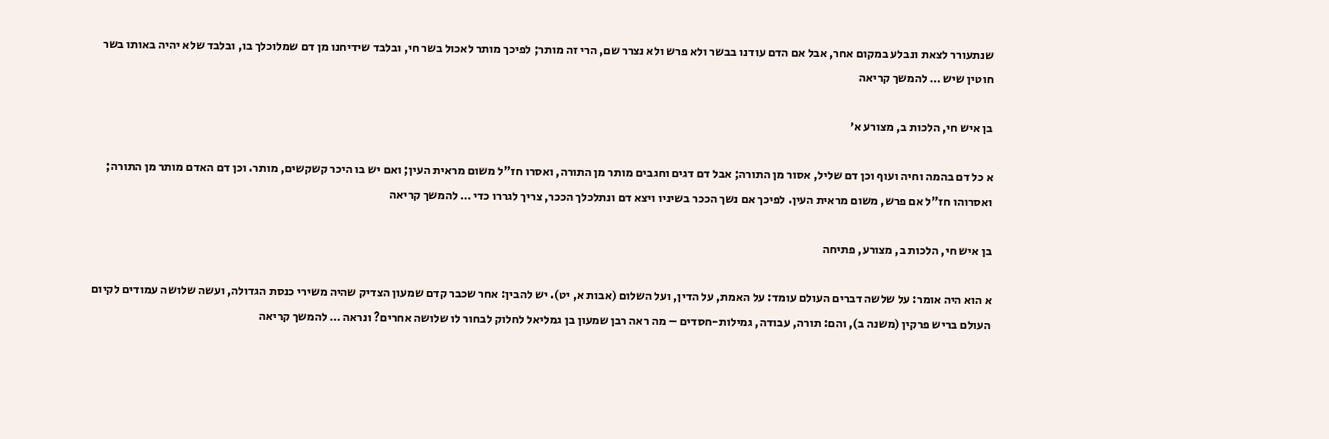שנתעורר לצאת ונבלע במקום אחר, אבל אם הדם עודנו בבשר ולא פרש ולא נצרר שם, הרי זה מותר; לפיכך מותר לאכול בשר חי, ובלבד שידיחנו מן דם שמלוכלך בו, ובלבד שלא יהיה באותו בשר חוטין שיש … להמשך קריאה

בן איש חי, הלכות ב, מצורע א׳

א כל דם בהמה וחיה ועוף וכן דם שליל, אסור מן התורה; אבל דם דגים וחגבים מותר מן התורה, ואסרו חז"ל משום מראית העין; ואם יש בו היכר קשקשים, מותר. וכן דם האדם מותר מן התורה; ואסרוהו חז"ל אם פרש, משום מראית העין. לפיכך אם נשך הככר בשיניו ויצא דם ונתלכלך הככר, צריך לגררו כדי … להמשך קריאה

בן איש חי, הלכות ב, מצורע, פתיחה

א הוא היה אומר: על שלשה דברים העולם עומד: על האמת, על הדין, ועל השלום (אבות א, יט). יש להבין: אחר שכבר קדם שמעון הצדיק שהיה משירי כנסת הגדולה, ועשה שלושה עמודים לקיום העולם בריש פרקין (משנה ב), והם: תורה, עבודה, גמילות-חסדים – מה ראה רבן שמעון בן גמליאל לחלוק לבחור לו שלושה אחרים? ונראה … להמשך קריאה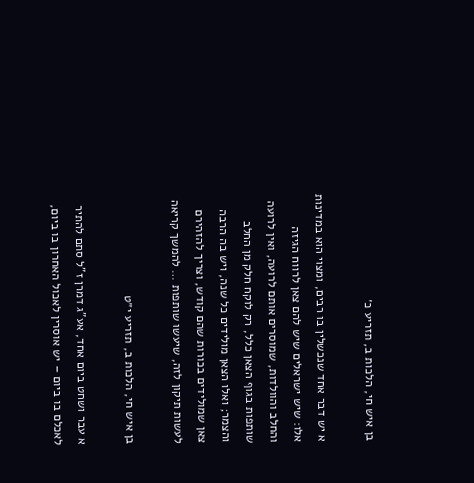בן איש חי, הלכות ב, תזריע כ׳

א יש דבר אחד שנכשלין בו רבים, ומצוי הוא במדינות אלו: שיש ישראלים שיש להם צאן לרווח הגיזה והחלב והוולדות, שמוסרים אותם לרועה, ואין לרועה שותפות בגוף הצאן כלל, רק לוקח חלק מן החלב והצמר; ואלו הצאן מולידים כל שנה, ויש בה הרבה צאן שמולידים בכורות שהם קודש, וצריך להזהירם לעשות תיקון לזה, שיעשו שותפות … להמשך קריאה

בן איש חי, הלכות ב, תזריע י״ט

א עבר ושחט ביום אחד, אע"ג דמרן ז"ל סתם להתיר לאכלם בו ביום – יש אוסרין לאכול האחרון בו ביום,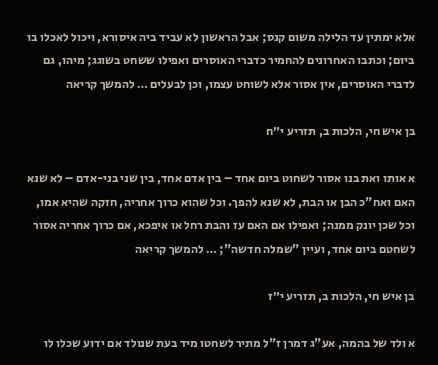אלא ימתין עד הלילה משום קנס; אבל הראשון לא עביד ביה איסורא, ויכול לאכלו בו ביום; וכתבו האחרונים להחמיר כדברי האוסרים ואפילו ששחט בשוגג; מיהו, גם לדברי האוסרים, אין אסור אלא לשוחט עצמו, וכן לבעלים … להמשך קריאה

בן איש חי, הלכות ב, תזריע י״ח

א אותו ואת בנו אסור לשחוט ביום אחד – בין אדם אחד, בין שני בני-אדם – לא שנא האם ואח"כ הבן או הבת, לא שנא להפך. וכל שהוא כרוך אחריה, חזקה שהיא אמו, וכל שכן יונק ממנה; ואפילו אם האם עז והבת רחל או איפכא, אם כרוך אחריה אסור לשחטם ביום אחד, ועיין "שמלה חדשה"; … להמשך קריאה

בן איש חי, הלכות ב, תזריע י״ז

א ולד של בהמה, אע"ג דמרן ז"ל מתיר לשחטו מיד בעת שנולד אם ידוע שכלו לו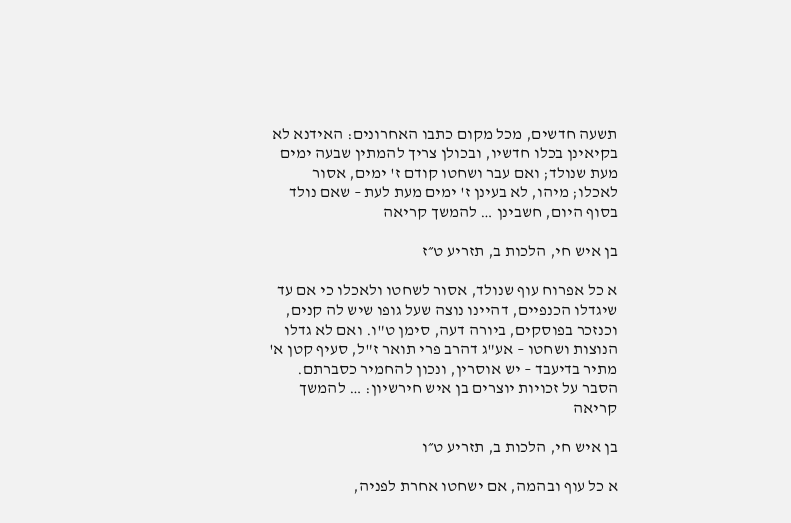תשעה חדשים, מכל מקום כתבו האחרונים: האידנא לא בקיאינן בכלו חדשיו, ובכולן צריך להמתין שבעה ימים מעת שנולד; ואם עבר ושחטו קודם ז' ימים, אסור לאכלו; מיהו, לא בעינן ז' ימים מעת לעת – שאם נולד בסוף היום, חשבינן … להמשך קריאה

בן איש חי, הלכות ב, תזריע ט״ז

א כל אפרוח עוף שנולד, אסור לשחטו ולאכלו כי אם עד שיגדלו הכנפיים, דהיינו נוצה שעל גופו שיש לה קנים, וכנזכר בפוסקים, ביורה דעה, סימן ט"ו. ואם לא גדלו הנוצות ושחטו – אע"ג דהרב פרי תואר ז"ל, סעיף קטן א' מתיר בדיעבד – יש אוסרין, ונכון להחמיר כסברתם. הסבר על זכויות יוצרים בן איש חירשיון: … להמשך קריאה

בן איש חי, הלכות ב, תזריע ט״ו

א כל עוף ובהמה, אם ישחטו אחרת לפניה,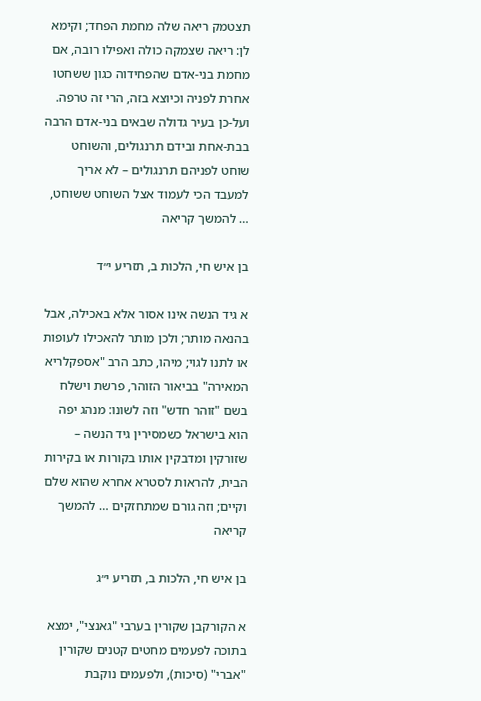תצטמק ריאה שלה מחמת הפחד; וקימא לן: ריאה שצמקה כולה ואפילו רובה, אם מחמת בני-אדם שהפחידוה כגון ששחטו אחרת לפניה וכיוצא בזה, הרי זה טרפה. ועל-כן בעיר גדולה שבאים בני-אדם הרבה בבת-אחת ובידם תרנגולים, והשוחט שוחט לפניהם תרנגולים – לא אריך למעבד הכי לעמוד אצל השוחט ששוחט, … להמשך קריאה

בן איש חי, הלכות ב, תזריע י״ד

א גיד הנשה אינו אסור אלא באכילה, אבל בהנאה מותר; ולכן מותר להאכילו לעופות או לתנו לגוי; מיהו, כתב הרב "אספקלריא המאירה" בביאור הזוהר, פרשת וישלח בשם "זוהר חדש" וזה לשונו: מנהג יפה הוא בישראל כשמסירין גיד הנשה – שזורקין ומדבקין אותו בקורות או בקירות הבית, להראות לסטרא אחרא שהוא שלם וקיים; וזה גורם שמתחזקים … להמשך קריאה

בן איש חי, הלכות ב, תזריע י״ג

א הקורקבן שקורין בערבי "גאנצי", ימצא בתוכה לפעמים מחטים קטנים שקורין "אברי" (סיכות), ולפעמים נוקבת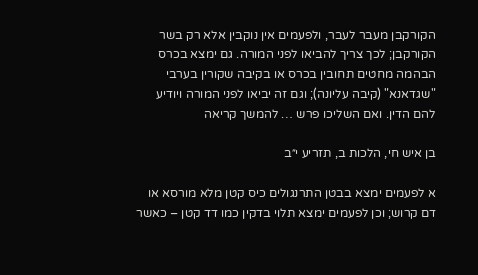הקורקבן מעבר לעבר, ולפעמים אין נוקבין אלא רק בשר הקורקבן; לכך צריך להביאו לפני המורה. גם ימצא בכרס הבהמה מחטים תחובין בכרס או בקיבה שקורין בערבי "שגדאנא" (קיבה עליונה); וגם זה יביאו לפני המורה ויודיע להם הדין. ואם השליכו פרש … להמשך קריאה

בן איש חי, הלכות ב, תזריע י״ב

א לפעמים ימצא בבטן התרנגולים כיס קטן מלא מורסא או דם קרוש; וכן לפעמים ימצא תלוי בדקין כמו דד קטן – כאשר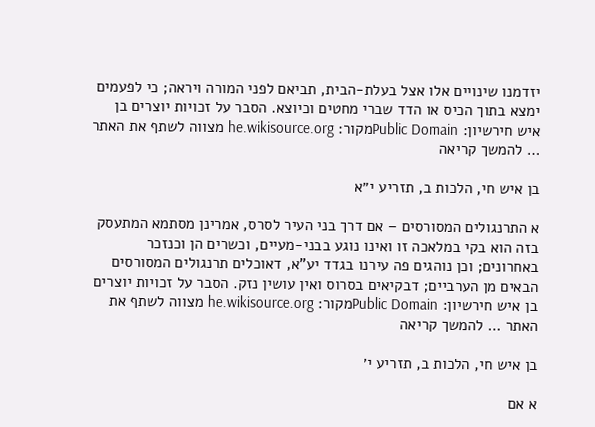יזדמנו שינויים אלו אצל בעלת-הבית, תביאם לפני המורה ויראה; כי לפעמים ימצא בתוך הכיס או הדד שברי מחטים וכיוצא. הסבר על זכויות יוצרים בן איש חירשיון: Public Domainמקור: he.wikisource.org מצווה לשתף את האתר … להמשך קריאה

בן איש חי, הלכות ב, תזריע י״א

א התרנגולים המסורסים – אם דרך בני העיר לסרס, אמרינן מסתמא המתעסק בזה הוא בקי במלאכה זו ואינו נוגע בבני-מעיים, וכשרים הן וכנזכר באחרונים; וכן נוהגים פה עירנו בגדד יע"א, דאוכלים תרנגולים המסורסים הבאים מן הערביים; דבקיאים בסרוס ואין עושין נזק. הסבר על זכויות יוצרים בן איש חירשיון: Public Domainמקור: he.wikisource.org מצווה לשתף את האתר … להמשך קריאה

בן איש חי, הלכות ב, תזריע י׳

א אם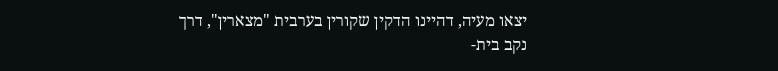יצאו מעיה, דהיינו הדקין שקורין בערבית "מצארין", דרך נקב בית-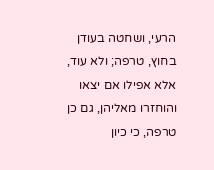הרעי, ושחטה בעודן בחוץ, טרפה; ולא עוד, אלא אפילו אם יצאו והוחזרו מאליהן, גם כן טרפה, כי כיון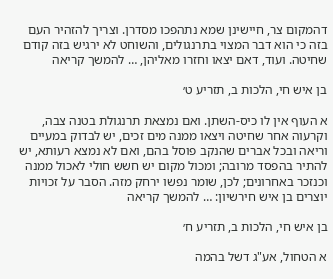דהמקום צר, חיישינן שמא נתהפכו מסדרן. וצריך להזהיר העם בזה כי הוא דבר המצוי בתרנגולים, והשוחט לא ירגיש בזה קודם שחיטה. ועוד, דאם יצאו וחזרו מאליהן, … להמשך קריאה

בן איש חי, הלכות ב, תזריע ט׳

א העוף אין לו כיס-השתן. ואם נמצאת תרנגולת בטנה צבה, וקרעוה אחר שחיטה ויצאו ממנה מים זכים, יש לבדוק במעיים וריאה ובכל אברים שהנקב פוסל בהם, ואם לא נמצא רעותא, יש להתיר בהפסד מרובה; ומכול מקום יש חשש חולי לאכול ממנה וכנזכר באחרונים; לכן, שומר נפשו ירחק מזה. הסבר על זכויות יוצרים בן איש חירשיון: … להמשך קריאה

בן איש חי, הלכות ב, תזריע ח׳

א הטחול, אע"ג דשל בהמה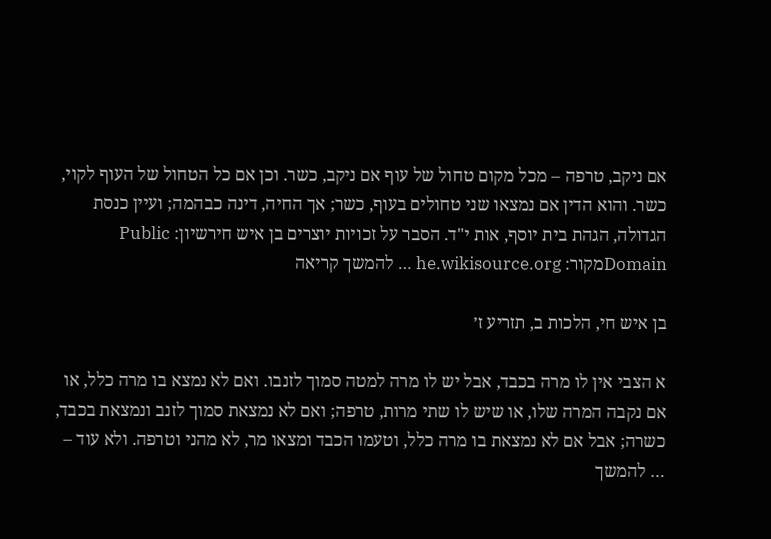אם ניקב, טרפה – מכל מקום טחול של עוף אם ניקב, כשר. וכן אם כל הטחול של העוף לקוי, כשר. והוא הדין אם נמצאו שני טחולים בעוף, כשר; אך החיה, דינה כבהמה; ועיין כנסת הגדולה, הגהת בית יוסף, אות י"ד. הסבר על זכויות יוצרים בן איש חירשיון: Public Domainמקור: he.wikisource.org … להמשך קריאה

בן איש חי, הלכות ב, תזריע ז׳

א הצבי אין לו מרה בכבד, אבל יש לו מרה למטה סמוך לזנבו. ואם לא נמצא בו מרה כלל, או אם נקבה המרה שלו, או שיש לו שתי מרות, טרפה; ואם לא נמצאת סמוך לזנב ונמצאת בכבד, כשרה; אבל אם לא נמצאת בו מרה כלל, וטעמו הכבד ומצאו מר, לא מהני וטרפה. ולא עוד – … להמשך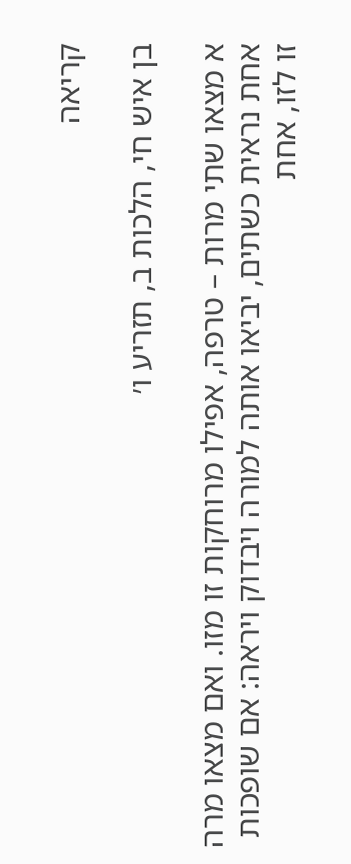קריאה

בן איש חי, הלכות ב, תזריע ו׳

א מצאו שתי מרות – טרפה, אפילו מרוחקות זו מזו. ואם מצאו מרה אחת נראית כשתים, יביאו אותה למורה ויבדוק ויראה: אם שופכות זו לזו, אחת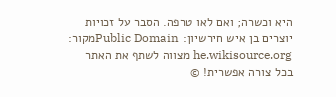היא וכשרה; ואם לאו טרפה. הסבר על זכויות יוצרים בן איש חירשיון: Public Domainמקור: he.wikisource.org מצווה לשתף את האתר בכל צורה אפשרית! ©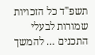תשפ"ד כל הזכויות שמורות לבעלי התכנים … להמשך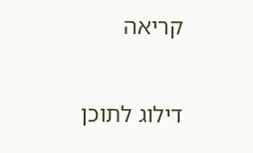קריאה

דילוג לתוכן